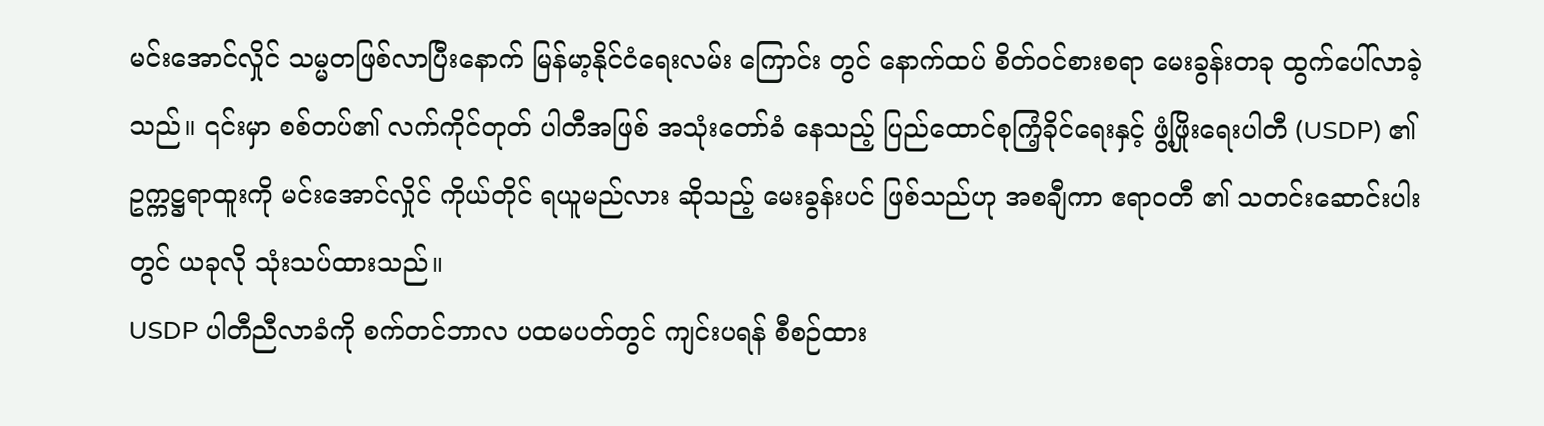မင်းအောင်လှိုင် သမ္မတဖြစ်လာပြီးနောက် မြန်မာ့နိုင်ငံရေးလမ်း ကြောင်း တွင် နောက်ထပ် စိတ်ဝင်စားစရာ မေးခွန်းတခု ထွက်ပေါ်လာခဲ့သည်။ ၎င်းမှာ စစ်တပ်၏ လက်ကိုင်တုတ် ပါတီအဖြစ် အသုံးတော်ခံ နေသည့် ပြည်ထောင်စုကြံ့ခိုင်ရေးနှင့် ဖွံ့ဖြိုးရေးပါတီ (USDP) ၏ ဥက္ကဋ္ဌရာထူးကို မင်းအောင်လှိုင် ကိုယ်တိုင် ရယူမည်လား ဆိုသည့် မေးခွန်းပင် ဖြစ်သည်ဟု အစချီကာ ဧရာဝတီ ၏ သတင်းဆောင်းပါးတွင် ယခုလို သုံးသပ်ထားသည်။
USDP ပါတီညီလာခံကို စက်တင်ဘာလ ပထမပတ်တွင် ကျင်းပရန် စီစဉ်ထား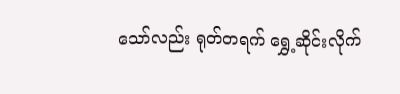သော်လည်း ရုတ်တရက် ရွှေ့ဆိုင်းလိုက်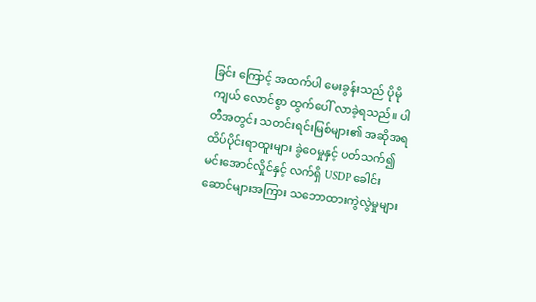ခြင်း ကြောင့် အထက်ပါ မေးခွန်းသည် ပိုမိုကျယ် လောင်စွာ ထွက်ပေါ် လာခဲ့ရသည်။ ပါတီအတွင်း သတင်းရင်းမြစ်များ၏ အဆိုအရ ထိပ်ပိုင်းရာထူးများ ခွဲဝေမှုနှင့် ပတ်သက်၍ မင်းအောင်လှိုင်နှင့် လက်ရှိ USDP ခေါင်းဆောင်များအကြား သဘောထားကွဲလွဲမှုများ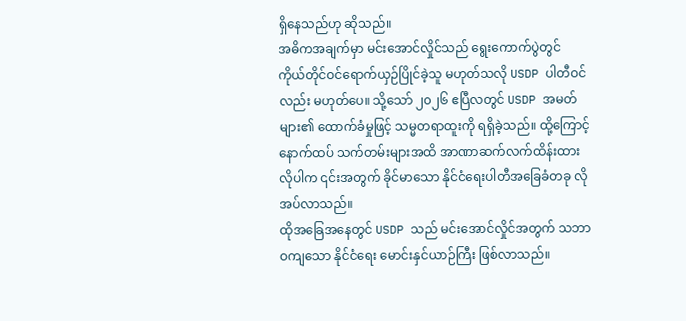ရှိနေသည်ဟု ဆိုသည်။
အဓိကအချက်မှာ မင်းအောင်လှိုင်သည် ရွေးကောက်ပွဲတွင် ကိုယ်တိုင်ဝင်ရောက်ယှဉ်ပြိုင်ခဲ့သူ မဟုတ်သလို USDP ပါတီဝင်လည်း မဟုတ်ပေ။ သို့သော် ၂၀၂၆ ဧပြီလတွင် USDP အမတ်များ၏ ထောက်ခံမှုဖြင့် သမ္မတရာထူးကို ရရှိခဲ့သည်။ ထို့ကြောင့် နောက်ထပ် သက်တမ်းများအထိ အာဏာဆက်လက်ထိန်းထားလိုပါက ၎င်းအတွက် ခိုင်မာသော နိုင်ငံရေးပါတီအခြေခံတခု လိုအပ်လာသည်။
ထိုအခြေအနေတွင် USDP သည် မင်းအောင်လှိုင်အတွက် သဘာဝကျသော နိုင်ငံရေး မောင်းနှင်ယာဉ်ကြီး ဖြစ်လာသည်။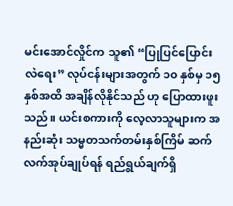မင်းအောင်လှိုင်က သူ၏ “ပြုပြင်ပြောင်းလဲရေး” လုပ်ငန်းများအတွက် ၁၀ နှစ်မှ ၁၅ နှစ်အထိ အချိန်လိုနိုင်သည် ဟု ပြောထားဖူးသည်။ ယင်းစကားကို လေ့လာသူများက အနည်းဆုံး သမ္မတသက်တမ်းနှစ်ကြိမ် ဆက်လက်အုပ်ချုပ်ရန် ရည်ရွယ်ချက်ရှိ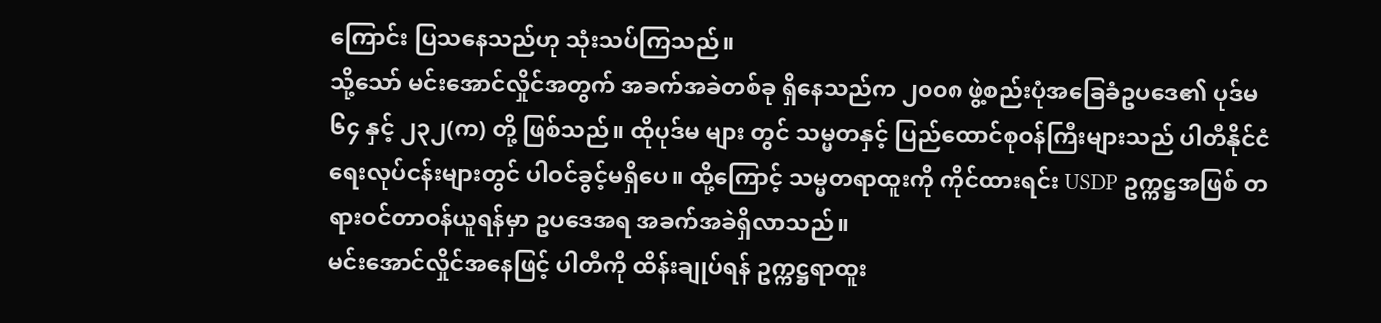ကြောင်း ပြသနေသည်ဟု သုံးသပ်ကြသည်။
သို့သော် မင်းအောင်လှိုင်အတွက် အခက်အခဲတစ်ခု ရှိနေသည်က ၂၀၀၈ ဖွဲ့စည်းပုံအခြေခံဥပဒေ၏ ပုဒ်မ ၆၄ နှင့် ၂၃၂(က) တို့ ဖြစ်သည်။ ထိုပုဒ်မ များ တွင် သမ္မတနှင့် ပြည်ထောင်စုဝန်ကြီးများသည် ပါတီနိုင်ငံရေးလုပ်ငန်းများတွင် ပါဝင်ခွင့်မရှိပေ။ ထို့ကြောင့် သမ္မတရာထူးကို ကိုင်ထားရင်း USDP ဥက္ကဋ္ဌအဖြစ် တရားဝင်တာဝန်ယူရန်မှာ ဥပဒေအရ အခက်အခဲရှိလာသည်။
မင်းအောင်လှိုင်အနေဖြင့် ပါတီကို ထိန်းချုပ်ရန် ဥက္ကဋ္ဌရာထူး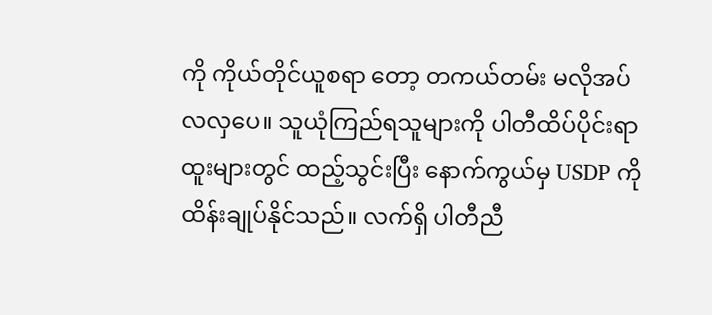ကို ကိုယ်တိုင်ယူစရာ တော့ တကယ်တမ်း မလိုအပ်လလှပေ။ သူယုံကြည်ရသူများကို ပါတီထိပ်ပိုင်းရာထူးများတွင် ထည့်သွင်းပြီး နောက်ကွယ်မှ USDP ကို ထိန်းချုပ်နိုင်သည်။ လက်ရှိ ပါတီညီ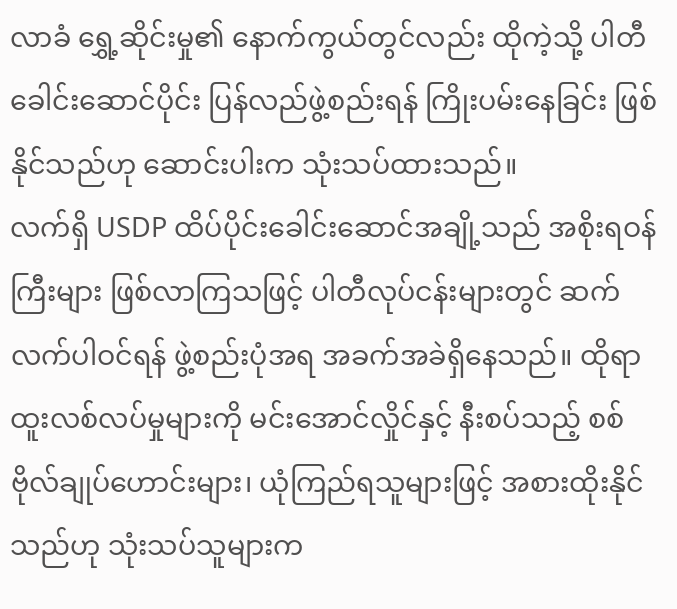လာခံ ရွှေ့ဆိုင်းမှု၏ နောက်ကွယ်တွင်လည်း ထိုကဲ့သို့ ပါတီခေါင်းဆောင်ပိုင်း ပြန်လည်ဖွဲ့စည်းရန် ကြိုးပမ်းနေခြင်း ဖြစ်နိုင်သည်ဟု ဆောင်းပါးက သုံးသပ်ထားသည်။
လက်ရှိ USDP ထိပ်ပိုင်းခေါင်းဆောင်အချို့သည် အစိုးရဝန်ကြီးများ ဖြစ်လာကြသဖြင့် ပါတီလုပ်ငန်းများတွင် ဆက်လက်ပါဝင်ရန် ဖွဲ့စည်းပုံအရ အခက်အခဲရှိနေသည်။ ထိုရာထူးလစ်လပ်မှုများကို မင်းအောင်လှိုင်နှင့် နီးစပ်သည့် စစ်ဗိုလ်ချုပ်ဟောင်းများ၊ ယုံကြည်ရသူများဖြင့် အစားထိုးနိုင်သည်ဟု သုံးသပ်သူများက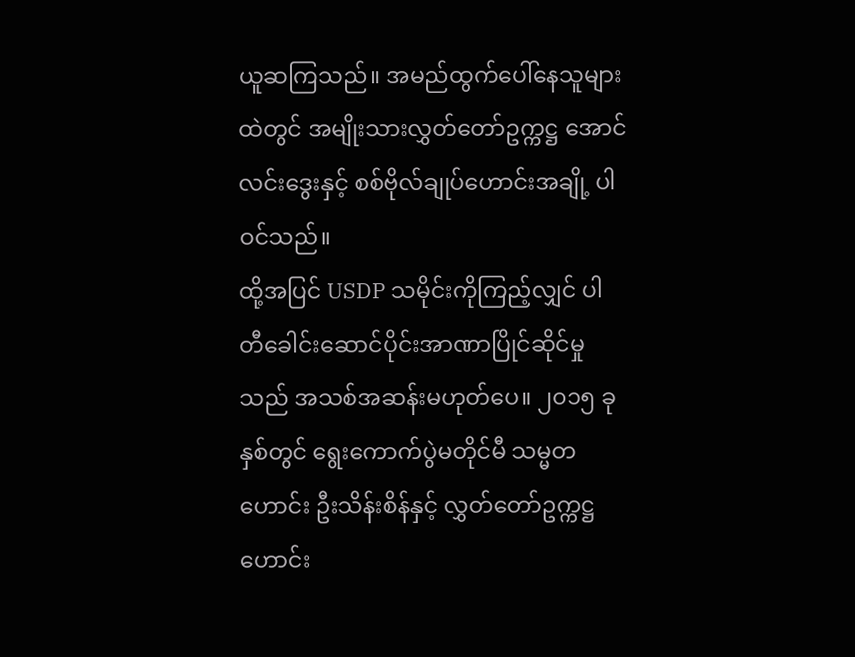ယူဆကြသည်။ အမည်ထွက်ပေါ်နေသူများထဲတွင် အမျိုးသားလွှတ်တော်ဥက္ကဋ္ဌ အောင်လင်းဒွေးနှင့် စစ်ဗိုလ်ချုပ်ဟောင်းအချို့ ပါဝင်သည်။
ထို့အပြင် USDP သမိုင်းကိုကြည့်လျှင် ပါတီခေါင်းဆောင်ပိုင်းအာဏာပြိုင်ဆိုင်မှုသည် အသစ်အဆန်းမဟုတ်ပေ။ ၂၀၁၅ ခုနှစ်တွင် ရွေးကောက်ပွဲမတိုင်မီ သမ္မတဟောင်း ဦးသိန်းစိန်နှင့် လွှတ်တော်ဥက္ကဋ္ဌဟောင်း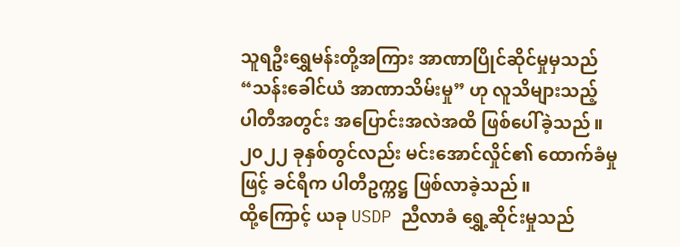သူရဦးရွှေမန်းတို့အကြား အာဏာပြိုင်ဆိုင်မှုမှသည် “သန်းခေါင်ယံ အာဏာသိမ်းမှု” ဟု လူသိများသည့် ပါတီအတွင်း အပြောင်းအလဲအထိ ဖြစ်ပေါ်ခဲ့သည်။ ၂၀၂၂ ခုနှစ်တွင်လည်း မင်းအောင်လှိုင်၏ ထောက်ခံမှုဖြင့် ခင်ရီက ပါတီဥက္ကဋ္ဌ ဖြစ်လာခဲ့သည်။
ထို့ကြောင့် ယခု USDP ညီလာခံ ရွှေ့ဆိုင်းမှုသည်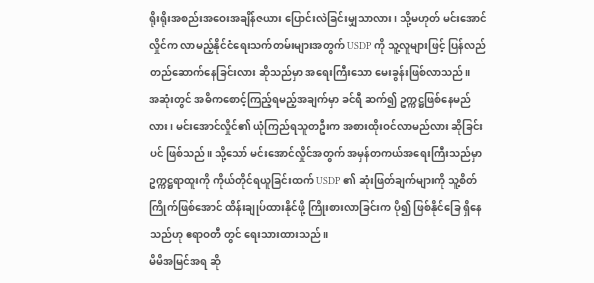ရိုးရိုးအစည်းအဝေးအချိန်ဇယား ပြောင်းလဲခြင်းမျှသာလား၊ သို့မဟုတ် မင်းအောင်လှိုင်က လာမည့်နိုင်ငံရေးသက်တမ်းများအတွက် USDP ကို သူ့လူများဖြင့် ပြန်လည်တည်ဆောက်နေခြင်းလား ဆိုသည်မှာ အရေးကြီးသော မေးခွန်းဖြစ်လာသည်။
အဆုံးတွင် အဓိကစောင့်ကြည့်ရမည့်အချက်မှာ ခင်ရီ ဆက်၍ ဥက္ကဋ္ဌဖြစ်နေမည်လား၊ မင်းအောင်လှိုင်၏ ယုံကြည်ရသူတဦးက အစားထိုးဝင်လာမည်လား ဆိုခြင်းပင် ဖြစ်သည်။ သို့သော် မင်းအောင်လှိုင်အတွက် အမှန်တကယ်အရေးကြီးသည်မှာ ဥက္ကဋ္ဌရာထူးကို ကိုယ်တိုင်ရယူခြင်းထက် USDP ၏ ဆုံးဖြတ်ချက်များကို သူ့စိတ်ကြိုက်ဖြစ်အောင် ထိန်းချုပ်ထားနိုင်ဖို့ ကြိုးစားလာခြင်းက ပို၍ ဖြစ်နိုင်ခြေ ရှိနေသည်ဟု ဧရာဝတီ တွင် ရေးသားထားသည်။
မိမိအမြင်အရ ဆို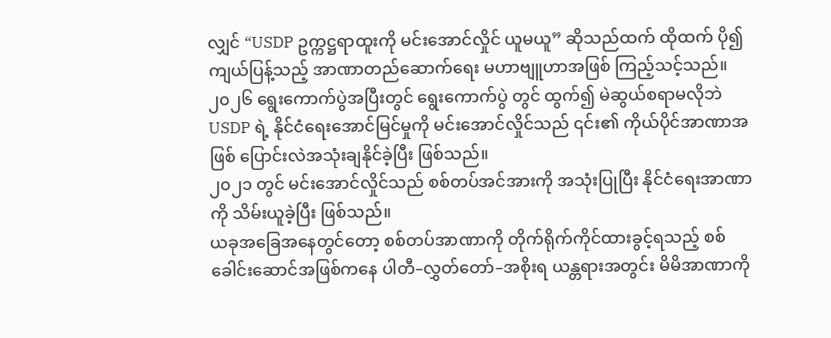လျှင် “USDP ဥက္ကဋ္ဌရာထူးကို မင်းအောင်လှိုင် ယူမယူ” ဆိုသည်ထက် ထိုထက် ပို၍ ကျယ်ပြန့်သည့် အာဏာတည်ဆောက်ရေး မဟာဗျူဟာအဖြစ် ကြည့်သင့်သည်။
၂၀၂၆ ရွေးကောက်ပွဲအပြီးတွင် ရွေးကောက်ပွဲ တွင် ထွက်၍ မဲဆွယ်စရာမလိုဘဲ USDP ရဲ့ နိုင်ငံရေးအောင်မြင်မှုကို မင်းအောင်လှိုင်သည် ၎င်း၏ ကိုယ်ပိုင်အာဏာအဖြစ် ပြောင်းလဲအသုံးချနိုင်ခဲ့ပြီး ဖြစ်သည်။
၂၀၂၁ တွင် မင်းအောင်လှိုင်သည် စစ်တပ်အင်အားကို အသုံးပြုပြီး နိုင်ငံရေးအာဏာကို သိမ်းယူခဲ့ပြီး ဖြစ်သည်။
ယခုအခြေအနေတွင်တော့ စစ်တပ်အာဏာကို တိုက်ရိုက်ကိုင်ထားခွင့်ရသည့် စစ်ခေါင်းဆောင်အဖြစ်ကနေ ပါတီ–လွှတ်တော်–အစိုးရ ယန္တရားအတွင်း မိမိအာဏာကို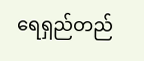ရေရှည်တည်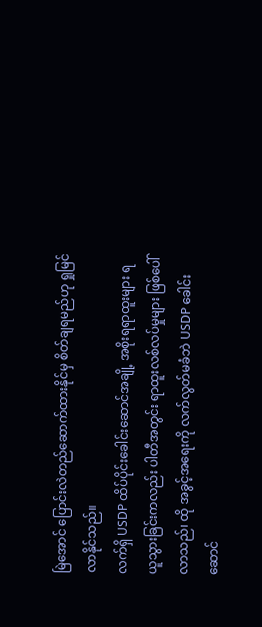မြဲအောင် ပြောင်းလဲတည်ဆောက်ထားနိုင်မှ စိတ်ချရမည်ဟု ရှုမြင်လာနိုင်သည်။
လက်ရှိ USDP ထိပ်ပိုင်းခေါင်းဆောင်အချို့ အစိုးရရာထူးများ ရယူသွားခြင်းကလည်း ပါတီအတွင်း ရာထူးလစ်လပ်မှုများ ဖြစ်ပေါ်လာသည်၊ ထို အခွင့်အရေးကို လက်လွတ်မခံဘဲ USDP ခေါင်းဆောင်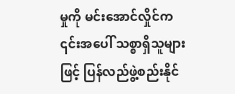မှုကို မင်းအောင်လှိုင်က ၎င်းအပေါ် သစ္စာရှိသူများဖြင့် ပြန်လည်ဖွဲ့စည်းနိုင်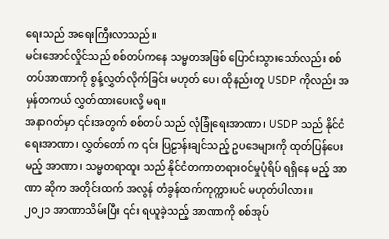ရေးသည် အရေးကြီးလာသည်။
မင်းအောင်လှိုင်သည် စစ်တပ်ကနေ သမ္မတအဖြစ် ပြောင်းသွားသော်လည်း စစ်တပ်အာဏာကို စွန့်လွှတ်လိုက်ခြင်း မဟုတ် ပေ၊ ထိုနည်းတူ USDP ကိုလည်း အမှန်တကယ် လွှတ်ထားပေးလို့ မရ။
အနာဂတ်မှာ ၎င်းအတွက် စစ်တပ် သည် လုံခြုံရေးအာဏာ၊ USDP သည် နိုင်ငံရေးအာဏာ၊ လွှတ်တော် က ၎င်း ပြဠာန်းချင်သည့် ဥပဒေများကို ထုတ်ပြန်ပေးမည့် အာဏာ၊ သမ္မတရာထူး သည် နိုင်ငံတကာတရားဝင်မှုပုံရိပ် ရရှိနေ မည့် အာဏာ ဆိုက အတိုင်းထက် အလွန် တံခွန်ထက်ကုက္ကားပင် မဟုတ်ပါလား။
၂၀၂၁ အာဏာသိမ်းပြီး ၎င်း ရယူခဲ့သည့် အာဏာကို စစ်အုပ်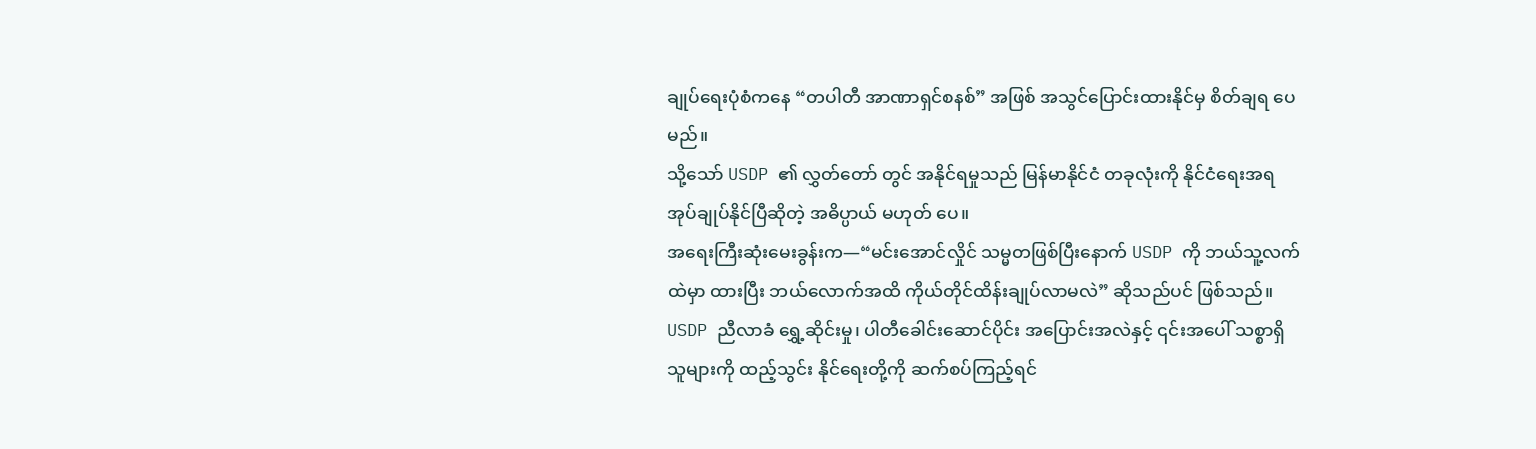ချုပ်ရေးပုံစံကနေ “တပါတီ အာဏာရှင်စနစ်” အဖြစ် အသွင်ပြောင်းထားနိုင်မှ စိတ်ချရ ပေမည်။
သို့သော် USDP ၏ လွှတ်တော် တွင် အနိုင်ရမှုသည် မြန်မာနိုင်ငံ တခုလုံးကို နိုင်ငံရေးအရ အုပ်ချုပ်နိုင်ပြီဆိုတဲ့ အဓိပ္ပာယ် မဟုတ် ပေ။
အရေးကြီးဆုံးမေးခွန်းက—“မင်းအောင်လှိုင် သမ္မတဖြစ်ပြီးနောက် USDP ကို ဘယ်သူ့လက်ထဲမှာ ထားပြီး ဘယ်လောက်အထိ ကိုယ်တိုင်ထိန်းချုပ်လာမလဲ” ဆိုသည်ပင် ဖြစ်သည်။
USDP ညီလာခံ ရွှေ့ဆိုင်းမှု၊ ပါတီခေါင်းဆောင်ပိုင်း အပြောင်းအလဲနှင့် ၎င်းအပေါ် သစ္စာရှိသူများကို ထည့်သွင်း နိုင်ရေးတို့ကို ဆက်စပ်ကြည့်ရင်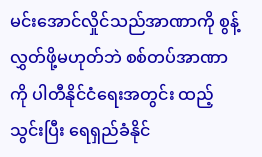မင်းအောင်လှိုင်သည်အာဏာကို စွန့်လွှတ်ဖို့မဟုတ်ဘဲ စစ်တပ်အာဏာကို ပါတီနိုင်ငံရေးအတွင်း ထည့်သွင်းပြီး ရေရှည်ခံနိုင်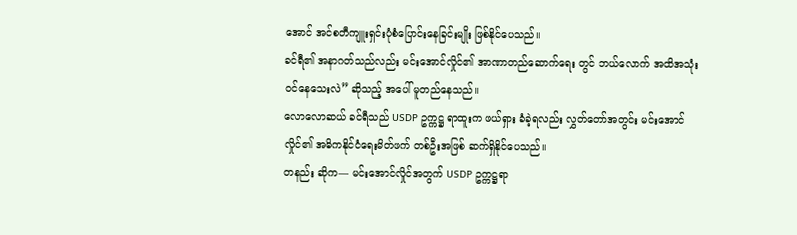အောင် အင်စတီကျူးရှင်းပုံစံပြောင်းနေခြင်းမျိုး ဖြစ်နိုင်ပေသည်။
ခင်ရီ၏ အနာဂတ်သည်လည်း မင်းအောင်လှိုင်၏ အာဏာတည်ဆောက်ရေး တွင် ဘယ်လောက် အထိအသုံးဝင်နေသေးလဲ” ဆိုသည့် အပေါ် မူတည်နေသည်။
လောလောဆယ် ခင်ရီသည် USDP ဥက္ကဋ္ဌ ရာထူးက ဖယ်ရှား ခံခဲ့ရလည်း လွှတ်တော်အတွင်း မင်းအောင်လှိုင်၏ အဓိကနိုင်ငံရေးမိတ်ဖက် တစ်ဦးအဖြစ် ဆက်ရှိနိုင်ပေသည်။
တနည်း ဆိုက— မင်းအောင်လှိုင်အတွက် USDP ဥက္ကဋ္ဌရာ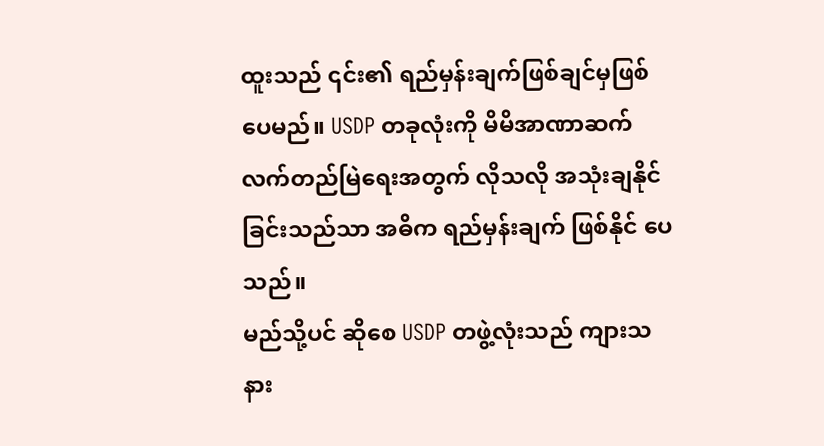ထူးသည် ၎င်း၏ ရည်မှန်းချက်ဖြစ်ချင်မှဖြစ် ပေမည်။ USDP တခုလုံးကို မိမိအာဏာဆက်လက်တည်မြဲရေးအတွက် လိုသလို အသုံးချနိုင်ခြင်းသည်သာ အဓိက ရည်မှန်းချက် ဖြစ်နိုင် ပေသည်။
မည်သို့ပင် ဆိုစေ USDP တဖွဲ့လုံးသည် ကျားသနား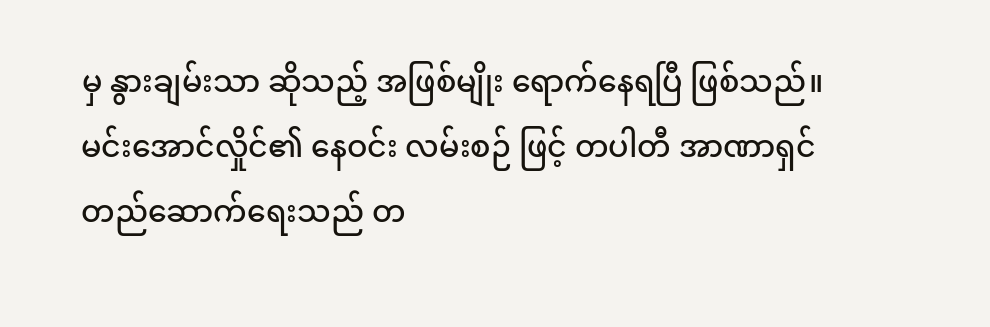မှ နွားချမ်းသာ ဆိုသည့် အဖြစ်မျိုး ရောက်နေရပြီ ဖြစ်သည်။
မင်းအောင်လှိုင်၏ နေဝင်း လမ်းစဉ် ဖြင့် တပါတီ အာဏာရှင် တည်ဆောက်ရေးသည် တ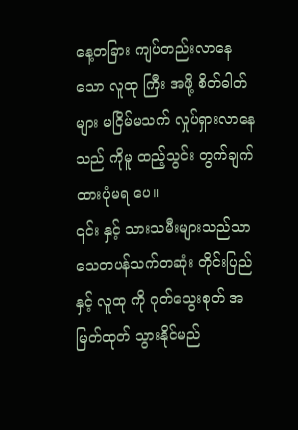နေ့တခြား ကျပ်တည်းလာနေသော လူထု ကြီး အဖို့ စိတ်ဓါတ်များ မငြိမ်မသက် လှုပ်ရှားလာနေသည် ကိုမူ ထည့်သွင်း တွက်ချက်ထားပုံမရ ပေ။
၎င်း နှင့် သားသမီးများသည်သာ သေတပန်သက်တဆုံး တိုင်းပြည် နှင့် လူထု ကို ဂုတ်သွေးစုတ် အမြတ်ထုတ် သွားနိုင်မည်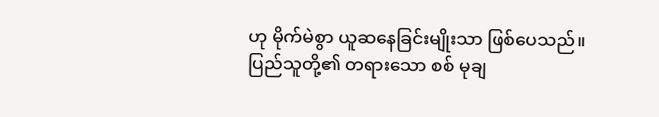ဟု မိုက်မဲစွာ ယူဆနေခြင်းမျိုးသာ ဖြစ်ပေသည်။
ပြည်သူတို့၏ တရားသော စစ် မုချ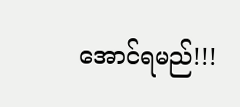အောင်ရမည်!!!